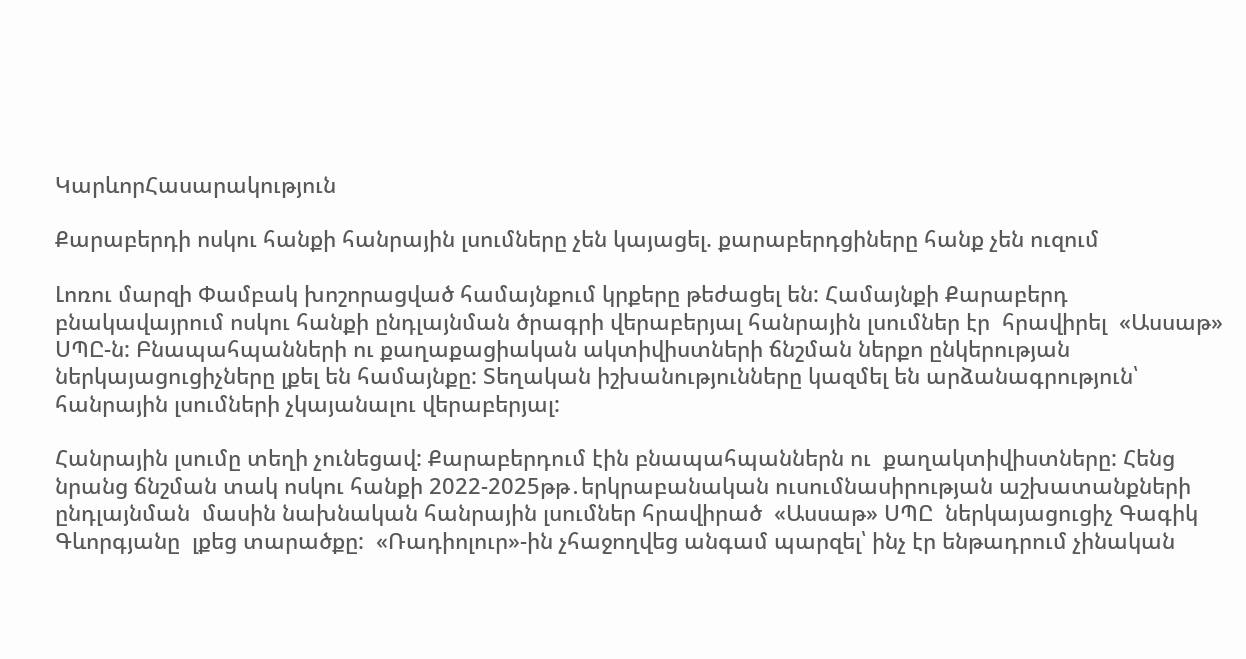ԿարևորՀասարակություն

Քարաբերդի ոսկու հանքի հանրային լսումները չեն կայացել. քարաբերդցիները հանք չեն ուզում

Լոռու մարզի Փամբակ խոշորացված համայնքում կրքերը թեժացել են: Համայնքի Քարաբերդ բնակավայրում ոսկու հանքի ընդլայնման ծրագրի վերաբերյալ հանրային լսումներ էր  հրավիրել  «Ասսաթ» ՍՊԸ-ն: Բնապահպանների ու քաղաքացիական ակտիվիստների ճնշման ներքո ընկերության ներկայացուցիչները լքել են համայնքը: Տեղական իշխանությունները կազմել են արձանագրություն՝ հանրային լսումների չկայանալու վերաբերյալ:

Հանրային լսումը տեղի չունեցավ: Քարաբերդում էին բնապահպաններն ու  քաղակտիվիստները: Հենց նրանց ճնշման տակ ոսկու հանքի 2022-2025թթ․երկրաբանական ուսումնասիրության աշխատանքների ընդլայնման  մասին նախնական հանրային լսումներ հրավիրած  «Ասսաթ» ՍՊԸ  ներկայացուցիչ Գագիկ Գևորգյանը  լքեց տարածքը:  «Ռադիոլուր»-ին չհաջողվեց անգամ պարզել՝ ինչ էր ենթադրում չինական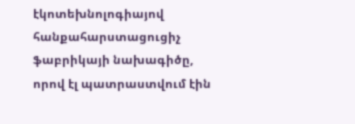էկոտեխնոլոգիայով հանքահարստացուցիչ ֆաբրիկայի նախագիծը, որով էլ պատրաստվում էին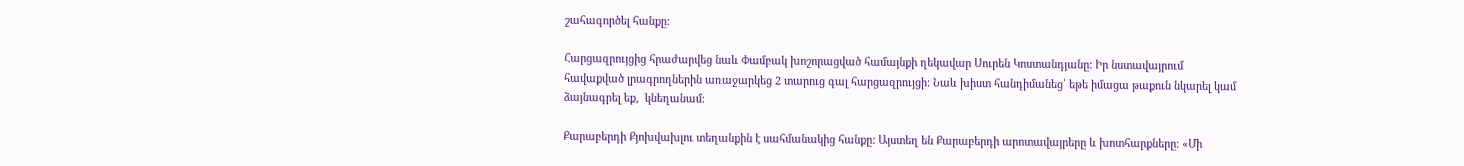շահագործել հանքը:

Հարցազրույցից հրաժարվեց նաև Փամբակ խոշորացված համայնքի ղեկավար Սուրեն Կոստանդյանը: Իր նստավայրում հավաքված լրագրողներին առաջարկեց 2 տարուց գալ հարցազրույցի: Նաև խիստ հանդիմանեց՝ եթե իմացա թաքուն նկարել կամ ձայնագրել եք,  կնեղանամ։

Քարաբերդի Քյոխվախլու տեղանքին է սահմանակից հանքը: Այստեղ են Քարաբերդի արոտավայրերը և խոտհարքները։ «Մի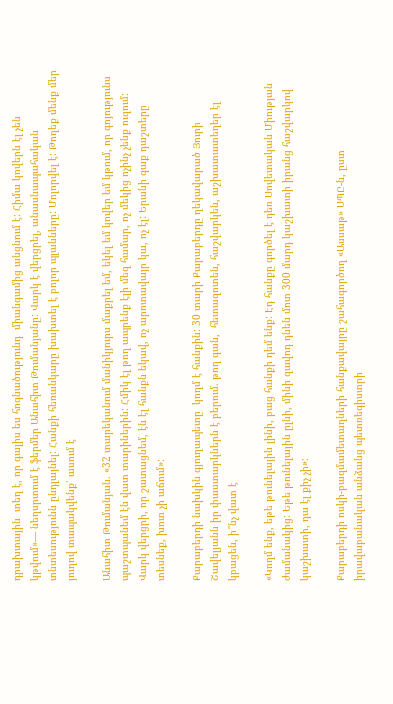դրախտային  տեղ է, որ գալիս ես հոգնածությունդ  միանգամից անցնում է: Հիմա կովերն էլ չեն կթվում»— նեղսրտում է ֆերմեր Անահիտ Թումանյանը: Վարկ է վերցրել, անասնապահական տնտեսությունն ընդլայնել: Հանքի հեռանկարը խախտել է բոլոր պլանները: Մոլորվել է: Թողեք մենք մեր յուղով տապակվենք՝ ասում է

Անահիտ Թումանյան. «32 տարեկանում մանիկյուրս մաքրել եմ, եկել եմ կովեր եմ կթում, որ գոյությունս պաշտպանեմ էն վատ տարիներին: Հմիկ էլ թող ապրենք էլի մեզ համար, ոչ մեկից ոչինչ չենք ուզում: Վարկ վերցրի, որ շատացնեմ, էն էլ հանքն եկավ, ոչ արոտավայր կա, ոչ էլ: Երանի գաք դաշտերը տեսնեք, խոտ չի աճում»:

Քարաբերդի նախկին գյուղապետը  կողմ է հանքին: 30 տարի Քարաբերդը ղեկավարած Յուրի Շավելյանն իր փաստարկներն է բերում. թող գան,  հետազոտեն, հաշվարկեն, աշխատատեղեր էլ կբացեն, ի՞նչ վատ է

«Կողմ ենք, եթե թունելային լինի, բաց հանքի դեմ ենք: Էդ հանքը գործել է դեռ Սովետական Միության ժամանակից: Եթե թունելային ըլնի, մինի զավոդ դնեն մոտ 300 մարդ կաշխատի իրանց հաշվարկով կաշխատի, դա էլ քիչ չի»:

Քարաբերդի ոսկի-բազմամետաղների հանքավայրը շահագործող «Ասսաթ» ՍՊԸ-ն, ըստ իրավաբանական անձանց պետռեգիստրի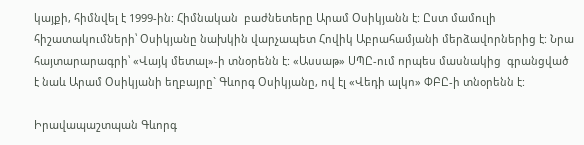կայքի, հիմնվել է 1999-ին: Հիմնական  բաժնետերը Արամ Օսիկյանն է: Ըստ մամուլի հիշատակումների՝ Օսիկյանը նախկին վարչապետ Հովիկ Աբրահամյանի մերձավորներից է: Նրա հայտարարագրի՝ «Վայկ մետալ»-ի տնօրենն է: «Ասսաթ» ՍՊԸ-ում որպես մասնակից  գրանցված է նաև Արամ Օսիկյանի եղբայրը` Գևորգ Օսիկյանը, ով էլ «Վեդի ալկո» ՓԲԸ-ի տնօրենն է:

Իրավապաշտպան Գևորգ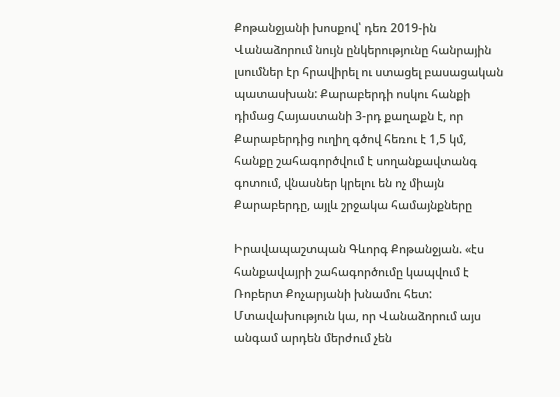Քոթանջյանի խոսքով՝ դեռ 2019-ին Վանաձորում նույն ընկերությունը հանրային լսումներ էր հրավիրել ու ստացել բասացական  պատասխան: Քարաբերդի ոսկու հանքի դիմաց Հայաստանի 3-րդ քաղաքն է, որ Քարաբերդից ուղիղ գծով հեռու է 1,5 կմ, հանքը շահագործվում է սողանքավտանգ գոտում, վնասներ կրելու են ոչ միայն Քարաբերդը, այլև շրջակա համայնքները

Իրավապաշտպան Գևորգ Քոթանջյան. «էս հանքավայրի շահագործումը կապվում է Ռոբերտ Քոչարյանի խնամու հետ: Մտավախություն կա, որ Վանաձորում այս անգամ արդեն մերժում չեն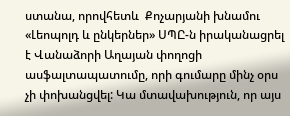ստանա, որովհետև  Քոչարյանի խնամու «Լեոպոլդ և ընկերներ» ՍՊԸ-ն իրականացրել է Վանաձորի Աղայան փողոցի ասֆալտապատումը, որի գումարը մինչ օրս չի փոխանցվել: Կա մտավախություն, որ այս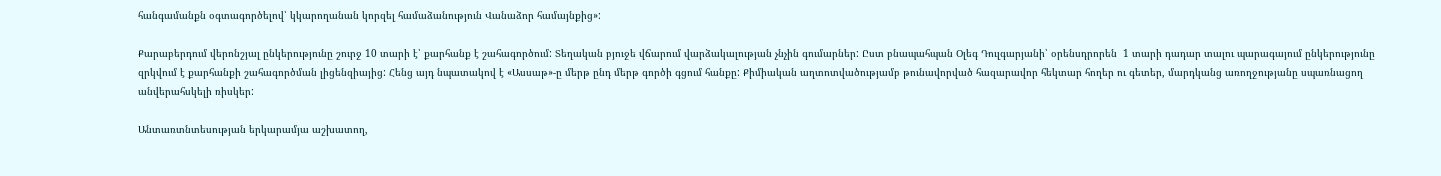հանգամանքն օգտագործելով՝ կկարողանան կորզել համաձանություն Վանաձոր համայնքից»:

Քարաբերդում վերոնշյալ ընկերությունը շուրջ 10 տարի է՝ քարհանք է շահագործում: Տեղական բյուջե վճարում վարձակալության չնչին գումարներ: Ըստ բնապահպան Օլեգ Դուլգարյանի՝ օրենսդրորեն  1 տարի դադար տալու պարագայում ընկերությունը զրկվում է քարհանքի շահագործման լիցենզիայից: Հենց այդ նպատակով է «Ասսաթ»-ը մերթ ընդ մերթ գործի գցում հանքը: Քիմիական աղտոտվածությամբ թունավորված հազարավոր հեկտար հողեր ու գետեր, մարդկանց առողջությանը սպառնացող անվերահսկելի ռիսկեր:

Անտառտնտեսության երկարամյա աշխատող,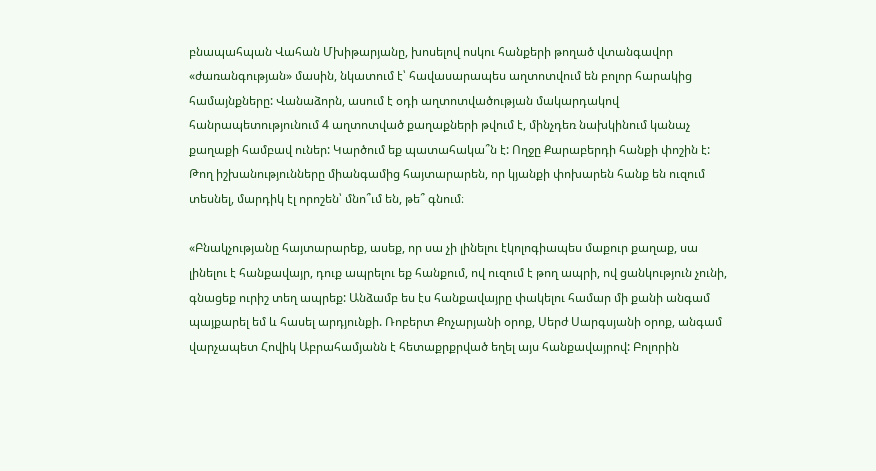բնապահպան Վահան Մխիթարյանը, խոսելով ոսկու հանքերի թողած վտանգավոր «ժառանգության» մասին, նկատում է՝ հավասարապես աղտոտվում են բոլոր հարակից համայնքները: Վանաձորն, ասում է օդի աղտոտվածության մակարդակով հանրապետությունում 4 աղտոտված քաղաքների թվում է, մինչդեռ նախկինում կանաչ քաղաքի համբավ ուներ: Կարծում եք պատահակա՞ն է: Ողջը Քարաբերդի հանքի փոշին է: Թող իշխանությունները միանգամից հայտարարեն, որ կյանքի փոխարեն հանք են ուզում տեսնել, մարդիկ էլ որոշեն՝ մնո՞ւմ են, թե՞ գնում։

«Բնակչությանը հայտարարեք, ասեք, որ սա չի լինելու էկոլոգիապես մաքուր քաղաք, սա լինելու է հանքավայր, դուք ապրելու եք հանքում, ով ուզում է թող ապրի, ով ցանկություն չունի, գնացեք ուրիշ տեղ ապրեք: Անձամբ ես էս հանքավայրը փակելու համար մի քանի անգամ պայքարել եմ և հասել արդյունքի. Ռոբերտ Քոչարյանի օրոք, Սերժ Սարգսյանի օրոք, անգամ վարչապետ Հովիկ Աբրահամյանն է հետաքրքրված եղել այս հանքավայրով: Բոլորին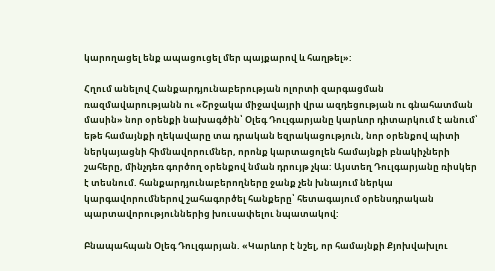կարողացել ենք ապացուցել մեր պայքարով և հաղթել»:

Հղում անելով Հանքարդյունաբերության ոլորտի զարգացման ռազմավարությանն ու «Շրջակա միջավայրի վրա ազդեցության ու գնահատման մասին» նոր օրենքի նախագծին՝ Օլեգ Դուլգարյանը կարևոր դիտարկում է անում՝ եթե համայնքի ղեկավարը տա դրական եզրակացություն, նոր օրենքով պիտի ներկայացնի հիմնավորումներ, որոնք կարտացոլեն համայնքի բնակիչների շահերը, մինչդեռ գործող օրենքով նման դրույթ չկա: Այստեղ Դուլգարյանը ռիսկեր է տեսնում. հանքարդյունաբերողները ջանք չեն խնայում ներկա կարգավորումներով շահագործել հանքերը՝ հետագայում օրենսդրական պարտավորություններից խուսափելու նպատակով:

Բնապահպան Օլեգ Դուլգարյան. «Կարևոր է նշել, որ համայնքի Քյոխվախլու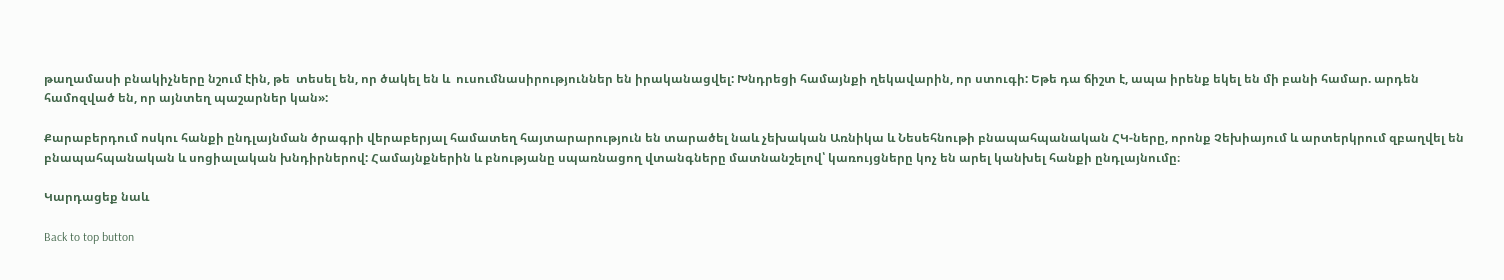թաղամասի բնակիչները նշում էին, թե  տեսել են, որ ծակել են և  ուսումնասիրություններ են իրականացվել: Խնդրեցի համայնքի ղեկավարին, որ ստուգի: Եթե դա ճիշտ է, ապա իրենք եկել են մի բանի համար. արդեն համոզված են, որ այնտեղ պաշարներ կան»:

Քարաբերդում ոսկու հանքի ընդլայնման ծրագրի վերաբերյալ համատեղ հայտարարություն են տարածել նաև չեխական Առնիկա և Նեսեհնութի բնապահպանական ՀԿ-ները, որոնք Չեխիայում և արտերկրում զբաղվել են բնապահպանական և սոցիալական խնդիրներով: Համայնքներին և բնությանը սպառնացող վտանգները մատնանշելով՝ կառույցները կոչ են արել կանխել հանքի ընդլայնումը։

Կարդացեք նաև

Back to top button